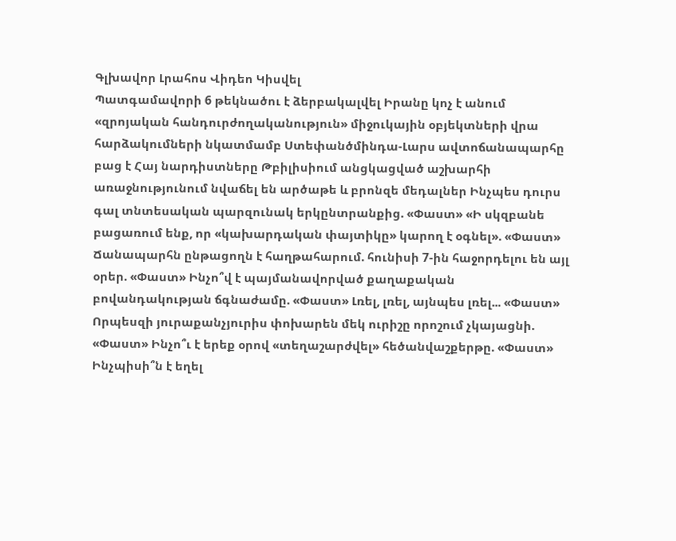Գլխավոր Լրահոս Վիդեո Կիսվել
Պատգամավորի 6 թեկնածու է ձերբակալվել Իրանը կոչ է անում «զրոյական հանդուրժողականություն» միջուկային օբյեկտների վրա հարձակումների նկատմամբ Ստեփանծմինդա-Լարս ավտոճանապարհը բաց է Հայ նարդիստները Թբիլիսիում անցկացված աշխարհի առաջնությունում նվաճել են արծաթե և բրոնզե մեդալներ Ինչպես դուրս գալ տնտեսական պարզունակ երկընտրանքից. «Փաստ» «Ի սկզբանե բացառում ենք, որ «կախարդական փայտիկը» կարող է օգնել». «Փաստ» Ճանապարհն ընթացողն է հաղթահարում. հունիսի 7-ին հաջորդելու են այլ օրեր. «Փաստ» Ինչո՞վ է պայմանավորված քաղաքական բովանդակության ճգնաժամը. «Փաստ» Լռել, լռել, այնպես լռել... «Փաստ» Որպեսզի յուրաքանչյուրիս փոխարեն մեկ ուրիշը որոշում չկայացնի. «Փաստ» Ինչո՞ւ է երեք օրով «տեղաշարժվել» հեծանվաշքերթը. «Փաստ» Ինչպիսի՞ն է եղել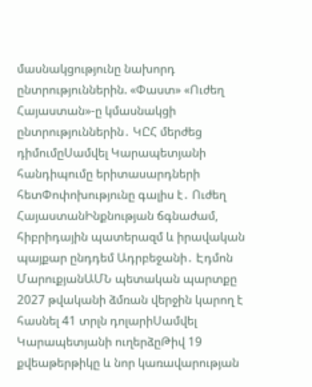մասնակցությունը նախորդ ընտրություններին. «Փաստ» «Ուժեղ Հայաստան»-ը կմասնակցի ընտրություններին․ ԿԸՀ մերժեց դիմումըՍամվել Կարապետյանի հանդիպումը երիտասարդների հետՓոփոխությունը գալիս է․ Ուժեղ ՀայաստանԻնքնության ճգնաժամ, հիբրիդային պատերազմ և իրավական պայքար ընդդեմ Ադրբեջանի․ Էդմոն ՄարուքյանԱՄՆ պետական պարտքը 2027 թվականի ձմռան վերջին կարող է հասնել 41 տրլն դոլարիՍամվել Կարապետյանի ուղերձըԹիվ 19 քվեաթերթիկը և նոր կառավարության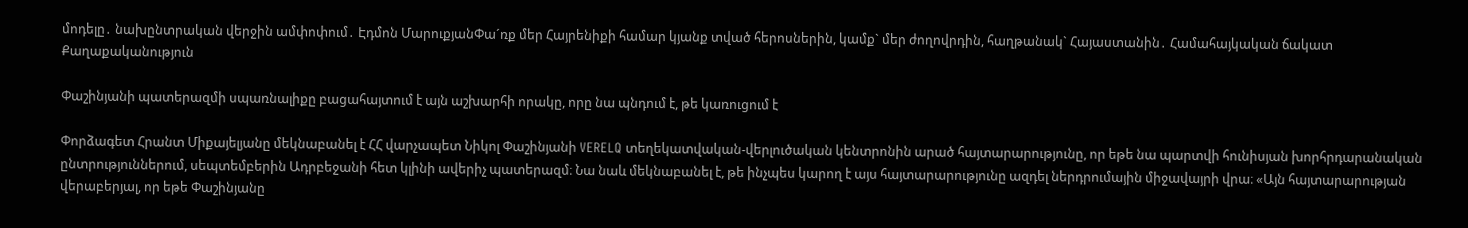մոդելը․ նախընտրական վերջին ամփոփում․ Էդմոն ՄարուքյանՓա´ռք մեր Հայրենիքի համար կյանք տված հերոսներին, կամք` մեր ժողովրդին, հաղթանակ` Հայաստանին․ Համահայկական ճակատ
Քաղաքականություն

Փաշինյանի պատերազմի սպառնալիքը բացահայտում է այն աշխարհի որակը, որը նա պնդում է, թե կառուցում է

Փորձագետ Հրանտ Միքայելյանը մեկնաբանել է ՀՀ վարչապետ Նիկոլ Փաշինյանի VERELQ տեղեկատվական-վերլուծական կենտրոնին արած հայտարարությունը, որ եթե նա պարտվի հունիսյան խորհրդարանական ընտրություններում, սեպտեմբերին Ադրբեջանի հետ կլինի ավերիչ պատերազմ։ Նա նաև մեկնաբանել է, թե ինչպես կարող է այս հայտարարությունը ազդել ներդրումային միջավայրի վրա։ «Այն հայտարարության վերաբերյալ, որ եթե Փաշինյանը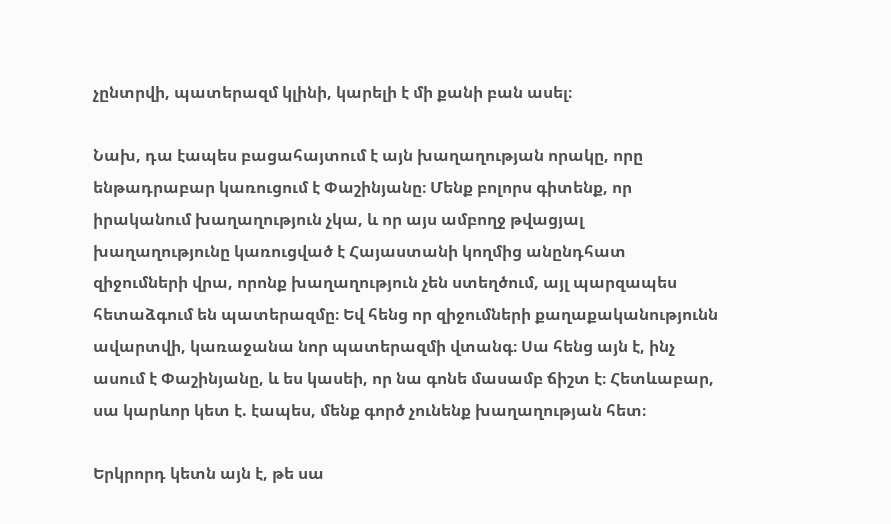չընտրվի, պատերազմ կլինի, կարելի է մի քանի բան ասել։

Նախ, դա էապես բացահայտում է այն խաղաղության որակը, որը ենթադրաբար կառուցում է Փաշինյանը։ Մենք բոլորս գիտենք, որ իրականում խաղաղություն չկա, և որ այս ամբողջ թվացյալ խաղաղությունը կառուցված է Հայաստանի կողմից անընդհատ զիջումների վրա, որոնք խաղաղություն չեն ստեղծում, այլ պարզապես հետաձգում են պատերազմը։ Եվ հենց որ զիջումների քաղաքականությունն ավարտվի, կառաջանա նոր պատերազմի վտանգ։ Սա հենց այն է, ինչ ասում է Փաշինյանը, և ես կասեի, որ նա գոնե մասամբ ճիշտ է։ Հետևաբար, սա կարևոր կետ է. էապես, մենք գործ չունենք խաղաղության հետ։

Երկրորդ կետն այն է, թե սա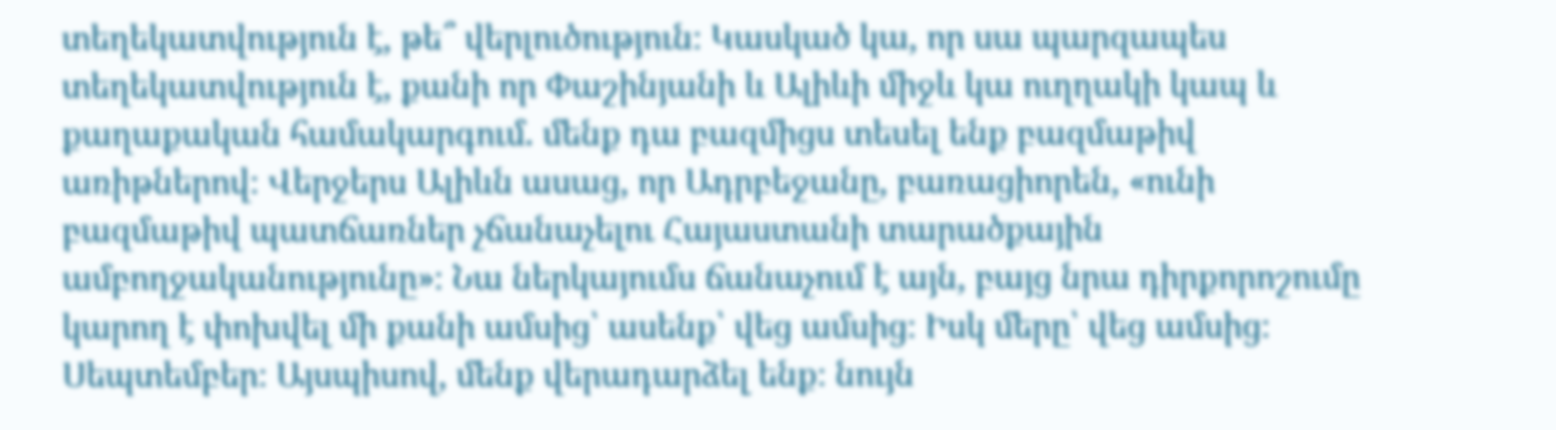տեղեկատվություն է, թե՞ վերլուծություն։ Կասկած կա, որ սա պարզապես տեղեկատվություն է, քանի որ Փաշինյանի և Ալիևի միջև կա ուղղակի կապ և քաղաքական համակարգում. մենք դա բազմիցս տեսել ենք բազմաթիվ առիթներով։ Վերջերս Ալիևն ասաց, որ Ադրբեջանը, բառացիորեն, «ունի բազմաթիվ պատճառներ չճանաչելու Հայաստանի տարածքային ամբողջականությունը»։ Նա ներկայումս ճանաչում է այն, բայց նրա դիրքորոշումը կարող է փոխվել մի քանի ամսից՝ ասենք՝ վեց ամսից։ Իսկ մերը՝ վեց ամսից։ Սեպտեմբեր։ Այսպիսով, մենք վերադարձել ենք։ նույն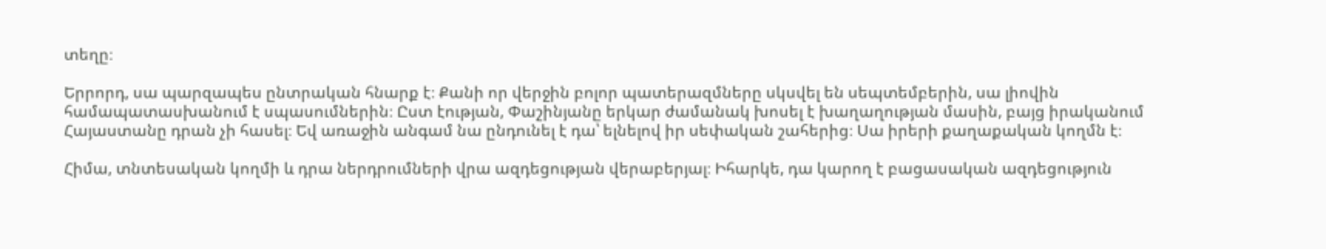տեղը։

Երրորդ, սա պարզապես ընտրական հնարք է։ Քանի որ վերջին բոլոր պատերազմները սկսվել են սեպտեմբերին, սա լիովին համապատասխանում է սպասումներին։ Ըստ էության, Փաշինյանը երկար ժամանակ խոսել է խաղաղության մասին, բայց իրականում Հայաստանը դրան չի հասել։ Եվ առաջին անգամ նա ընդունել է դա՝ ելնելով իր սեփական շահերից։ Սա իրերի քաղաքական կողմն է։

Հիմա, տնտեսական կողմի և դրա ներդրումների վրա ազդեցության վերաբերյալ։ Իհարկե, դա կարող է բացասական ազդեցություն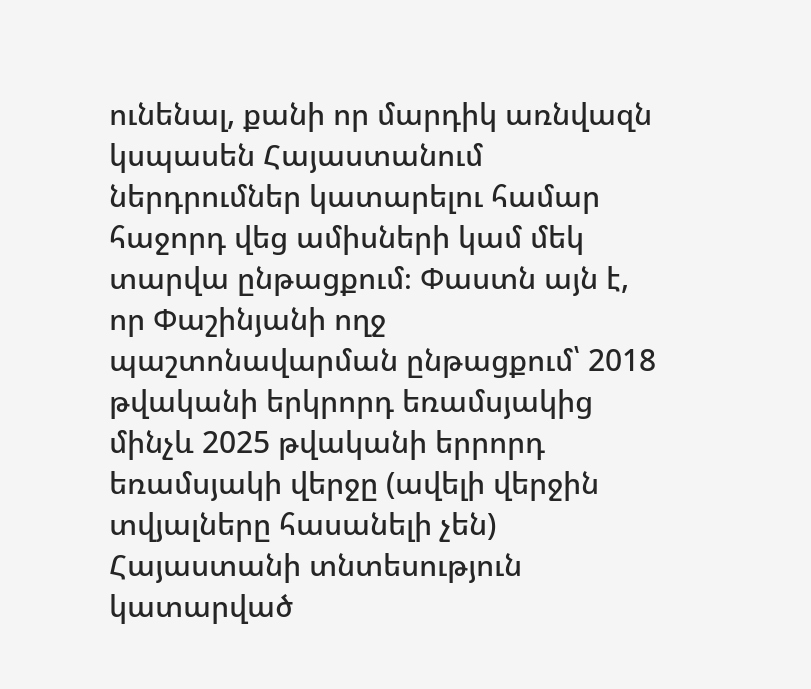ունենալ, քանի որ մարդիկ առնվազն կսպասեն Հայաստանում ներդրումներ կատարելու համար հաջորդ վեց ամիսների կամ մեկ տարվա ընթացքում։ Փաստն այն է, որ Փաշինյանի ողջ պաշտոնավարման ընթացքում՝ 2018 թվականի երկրորդ եռամսյակից մինչև 2025 թվականի երրորդ եռամսյակի վերջը (ավելի վերջին տվյալները հասանելի չեն) Հայաստանի տնտեսություն կատարված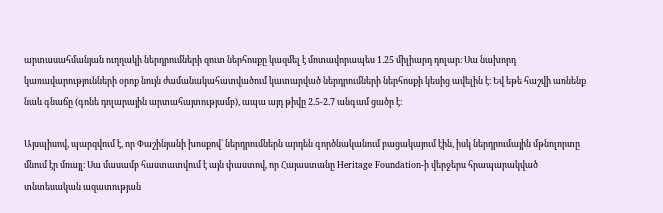արտասահմանյան ուղղակի ներդրումների զուտ ներհոսքը կազմել է մոտավորապես 1.25 միլիարդ դոլար։ Սա նախորդ կառավարությունների օրոք նույն ժամանակահատվածում կատարված ներդրումների ներհոսքի կեսից ավելին է։ Եվ եթե հաշվի առնենք նաև գնաճը (գոնե դոլարային արտահայտությամբ), ապա այդ թիվը 2.5-2.7 անգամ ցածր է։

Այսպիսով, պարզվում է, որ Փաշինյանի խոսքով՝ ներդրումներն արդեն գործնականում բացակայում էին, իսկ ներդրումային մթնոլորտը մնում էր մռայլ։ Սա մասամբ հաստատվում է այն փաստով, որ Հայաստանը Heritage Foundation-ի վերջերս հրապարակված տնտեսական ազատության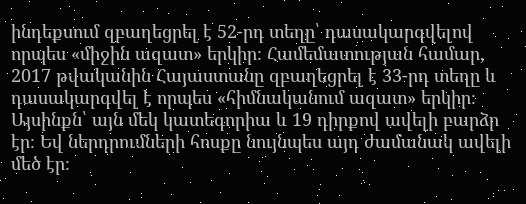ինդեքսում զբաղեցրել է 52-րդ տեղը՝ դասակարգվելով որպես «միջին ազատ» երկիր։ Համեմատության համար, 2017 թվականին Հայաստանը զբաղեցրել է 33-րդ տեղը և դասակարգվել է որպես «հիմնականում ազատ» երկիր։ Այսինքն՝ այն մեկ կատեգորիա և 19 դիրքով ավելի բարձր էր։ Եվ ներդրումների հոսքը նույնպես այդ ժամանակ ավելի մեծ էր։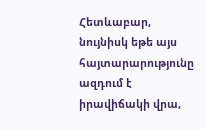Հետևաբար, նույնիսկ եթե այս հայտարարությունը ազդում է իրավիճակի վրա,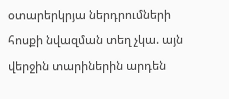օտարերկրյա ներդրումների հոսքի նվազման տեղ չկա. այն վերջին տարիներին արդեն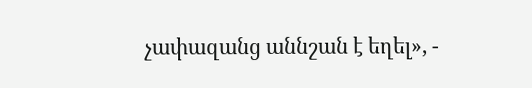չափազանց աննշան է եղել», -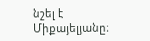նշել է Միքայելյանը։